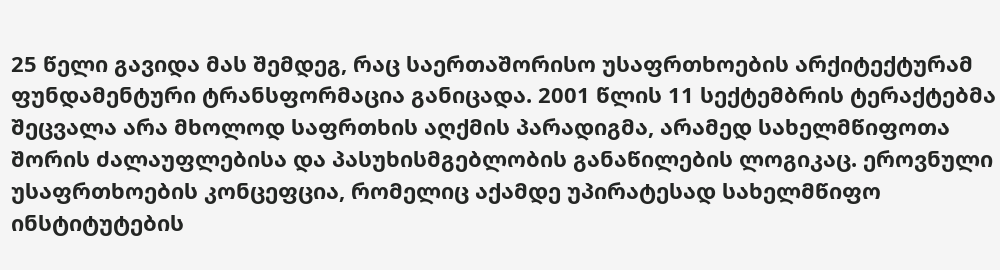25 წელი გავიდა მას შემდეგ, რაც საერთაშორისო უსაფრთხოების არქიტექტურამ ფუნდამენტური ტრანსფორმაცია განიცადა. 2001 წლის 11 სექტემბრის ტერაქტებმა შეცვალა არა მხოლოდ საფრთხის აღქმის პარადიგმა, არამედ სახელმწიფოთა შორის ძალაუფლებისა და პასუხისმგებლობის განაწილების ლოგიკაც. ეროვნული უსაფრთხოების კონცეფცია, რომელიც აქამდე უპირატესად სახელმწიფო ინსტიტუტების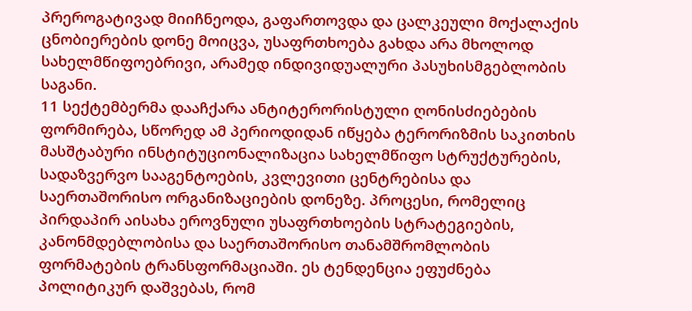პრეროგატივად მიიჩნეოდა, გაფართოვდა და ცალკეული მოქალაქის ცნობიერების დონე მოიცვა, უსაფრთხოება გახდა არა მხოლოდ სახელმწიფოებრივი, არამედ ინდივიდუალური პასუხისმგებლობის საგანი.
11 სექტემბერმა დააჩქარა ანტიტერორისტული ღონისძიებების ფორმირება, სწორედ ამ პერიოდიდან იწყება ტერორიზმის საკითხის მასშტაბური ინსტიტუციონალიზაცია სახელმწიფო სტრუქტურების, სადაზვერვო სააგენტოების, კვლევითი ცენტრებისა და საერთაშორისო ორგანიზაციების დონეზე. პროცესი, რომელიც პირდაპირ აისახა ეროვნული უსაფრთხოების სტრატეგიების, კანონმდებლობისა და საერთაშორისო თანამშრომლობის ფორმატების ტრანსფორმაციაში. ეს ტენდენცია ეფუძნება პოლიტიკურ დაშვებას, რომ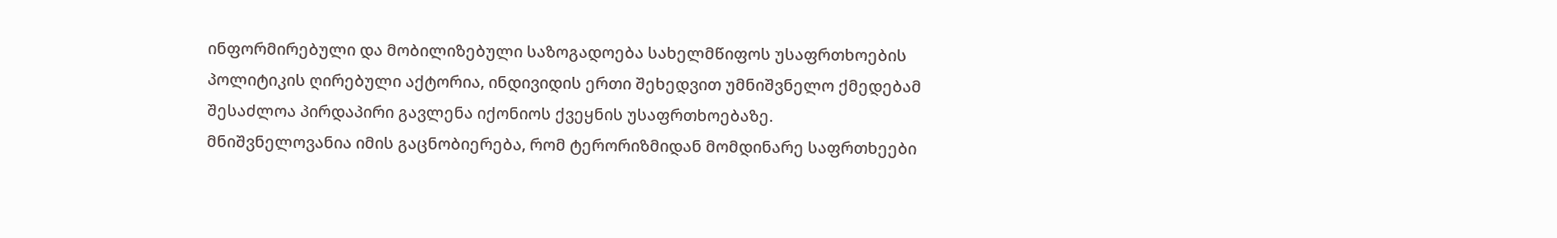ინფორმირებული და მობილიზებული საზოგადოება სახელმწიფოს უსაფრთხოების პოლიტიკის ღირებული აქტორია, ინდივიდის ერთი შეხედვით უმნიშვნელო ქმედებამ შესაძლოა პირდაპირი გავლენა იქონიოს ქვეყნის უსაფრთხოებაზე.
მნიშვნელოვანია იმის გაცნობიერება, რომ ტერორიზმიდან მომდინარე საფრთხეები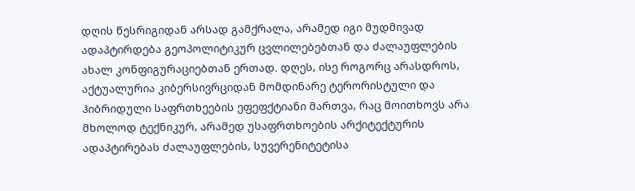დღის წესრიგიდან არსად გამქრალა, არამედ იგი მუდმივად ადაპტირდება გეოპოლიტიკურ ცვლილებებთან და ძალაუფლების ახალ კონფიგურაციებთან ერთად. დღეს, ისე როგორც არასდროს, აქტუალურია კიბერსივრციდან მომდინარე ტერორისტული და ჰიბრიდული საფრთხეების ეფეფქტიანი მართვა, რაც მოითხოვს არა მხოლოდ ტექნიკურ, არამედ უსაფრთხოების არქიტექტურის ადაპტირებას ძალაუფლების, სუვერენიტეტისა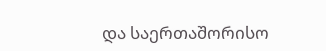და საერთაშორისო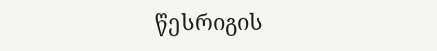წესრიგის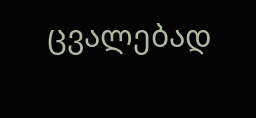ცვალებად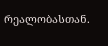რეალობასთან.